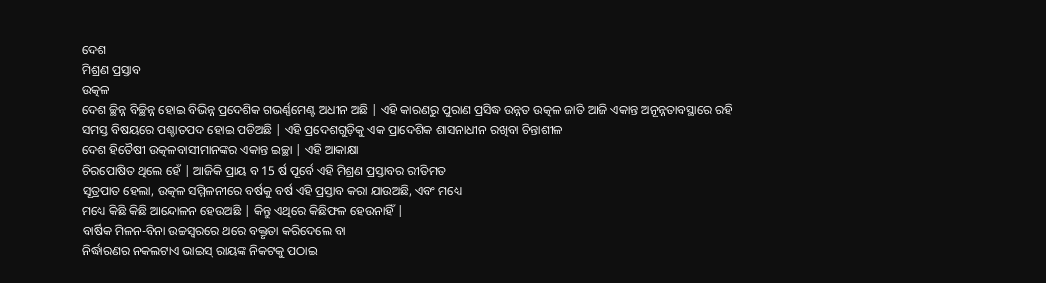ଦେଶ
ମିଶ୍ରଣ ପ୍ରସ୍ତାବ
ଉତ୍କଳ
ଦେଶ ଚ୍ଛିନ୍ନ ବିଚ୍ଛିନ୍ନ ହୋଇ ବିଭିନ୍ନ ପ୍ରଦେଶିକ ଗଭର୍ଣ୍ଣମେଣ୍ଟ ଅଧୀନ ଅଛି | ଏହି କାରଣରୁ ପୁରାଣ ପ୍ରସିଦ୍ଧ ଉନ୍ନତ ଉତ୍କଳ ଜାତି ଆଜି ଏକାନ୍ତ ଅନୂନ୍ନତାବସ୍ଥାରେ ରହି
ସମସ୍ତ ବିଷୟରେ ପଶ୍ଚାତପଦ ହୋଇ ପଡିଅଛି | ଏହି ପ୍ରଦେଶଗୁଡ଼ିକୁ ଏକ ପ୍ରାଦେଶିକ ଶାସନାଧୀନ ରଖିବା ଚିନ୍ତାଶୀଳ
ଦେଶ ହିତୈଷୀ ଉତ୍କଳବାସୀମାନଙ୍କର ଏକାନ୍ତ ଇଚ୍ଛା | ଏହି ଆକାକ୍ଷା
ଚିରପୋଷିତ ଥିଲେ ହେଁ | ଆଜିକି ପ୍ରାୟ ବ 15 ର୍ଷ ପୂର୍ବେ ଏହି ମିଶ୍ରଣ ପ୍ରସ୍ତାବର ରୀତିମତ
ସୂତ୍ରପାତ ହେଲା, ଉତ୍କଳ ସମ୍ମିଳନୀରେ ବର୍ଷକୁ ବର୍ଷ ଏହି ପ୍ରସ୍ତାବ କରା ଯାଉଅଛି, ଏବଂ ମଧ୍ୟେ
ମଧ୍ୟେ କିଛି କିଛି ଆନ୍ଦୋଳନ ହେଉଅଛି | କିନ୍ତୁ ଏଥିରେ କିଛିଫଳ ହେଉନାହିଁ |
ବାର୍ଷିକ ମିଳନ-ବିନା ଉଚ୍ଚସ୍ବରରେ ଥରେ ବକ୍ତୃତା କରିଦେଲେ ବା
ନିର୍ଦ୍ଧାରଣର ନକଲଟାଏ ଭାଇସ୍ ରାୟଙ୍କ ନିକଟକୁ ପଠାଇ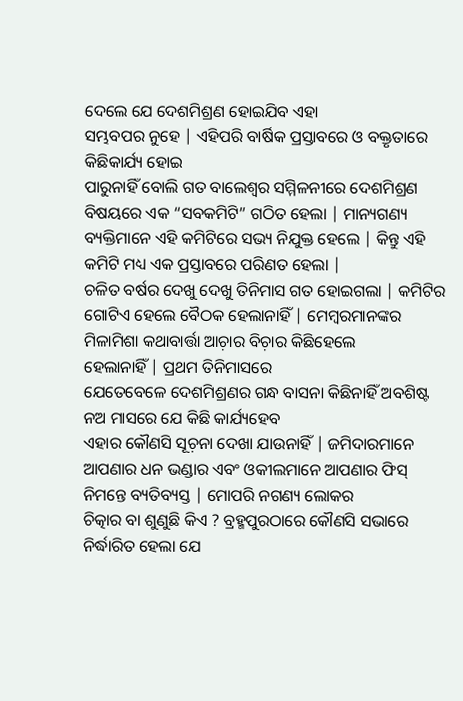ଦେଲେ ଯେ ଦେଶମିଶ୍ରଣ ହୋଇଯିବ ଏହା
ସମ୍ଭବପର ନୁହେ | ଏହିପରି ବାର୍ଷିକ ପ୍ରସ୍ତାବରେ ଓ ବକ୍ତୃତାରେ କିଛିକାର୍ଯ୍ୟ ହୋଇ
ପାରୁନାହିଁ ବୋଲି ଗତ ବାଲେଶ୍ବର ସମ୍ମିଳନୀରେ ଦେଶମିଶ୍ରଣ ବିଷୟରେ ଏକ “ସବକମିଟି” ଗଠିତ ହେଲା | ମାନ୍ୟଗଣ୍ୟ ବ୍ୟକ୍ତିମାନେ ଏହି କମିଟିରେ ସଭ୍ୟ ନିଯୁକ୍ତ ହେଲେ | କିନ୍ତୁ ଏହି କମିଟି ମଧ୍ୟ ଏକ ପ୍ରସ୍ତାବରେ ପରିଣତ ହେଲା |
ଚଳିତ ବର୍ଷର ଦେଖୁ ଦେଖୁ ତିନିମାସ ଗତ ହୋଇଗଲା | କମିଟିର ଗୋଟିଏ ହେଲେ ବୈଠକ ହେଲାନାହିଁ | ମେମ୍ବରମାନଙ୍କର ମିଳାମିଶା କଥାବାର୍ତ୍ତା ଆଚ଼ାର ବିଚ଼ାର କିଛିହେଲେ
ହେଲାନାହିଁ | ପ୍ରଥମ ତିନିମାସରେ
ଯେତେବେଳେ ଦେଶମିଶ୍ରଣର ଗନ୍ଧ ବାସନା କିଛିନାହିଁ ଅବଶିଷ୍ଟ ନଅ ମାସରେ ଯେ କିଛି କାର୍ଯ୍ୟହେବ
ଏହାର କୌଣସି ସୂଚ଼ନା ଦେଖା ଯାଉନାହିଁ | ଜମିଦାରମାନେ ଆପଣାର ଧନ ଭଣ୍ଡାର ଏବଂ ଓକୀଲମାନେ ଆପଣାର ଫିସ୍
ନିମନ୍ତେ ବ୍ୟତିବ୍ୟସ୍ତ | ମୋପରି ନଗଣ୍ୟ ଲୋକର
ଚିତ୍କାର ବା ଶୁଣୁଛି କିଏ ? ବ୍ରହ୍ମପୁରଠାରେ କୌଣସି ସଭାରେ ନିର୍ଦ୍ଧାରିତ ହେଲା ଯେ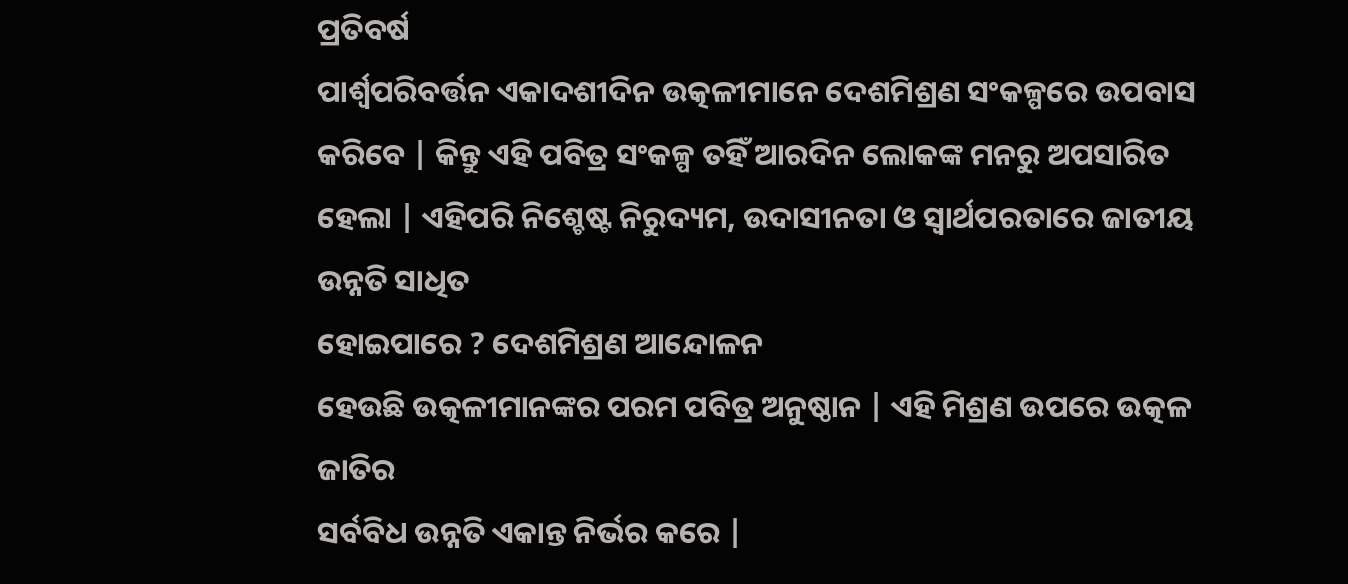ପ୍ରତିବର୍ଷ
ପାର୍ଶ୍ବପରିବର୍ତ୍ତନ ଏକାଦଶୀଦିନ ଉତ୍କଳୀମାନେ ଦେଶମିଶ୍ରଣ ସଂକଳ୍ପରେ ଉପବାସ କରିବେ | କିନ୍ତୁ ଏହି ପବିତ୍ର ସଂକଳ୍ପ ତହିଁ ଆରଦିନ ଲୋକଙ୍କ ମନରୁ ଅପସାରିତ ହେଲା | ଏହିପରି ନିଶ୍ଚେଷ୍ଟ ନିରୁଦ୍ୟମ, ଉଦାସୀନତା ଓ ସ୍ବାର୍ଥପରତାରେ ଜାତୀୟ ଉନ୍ନତି ସାଧିତ
ହୋଇପାରେ ? ଦେଶମିଶ୍ରଣ ଆନ୍ଦୋଳନ
ହେଉଛି ଉତ୍କଳୀମାନଙ୍କର ପରମ ପବିତ୍ର ଅନୁଷ୍ଠାନ | ଏହି ମିଶ୍ରଣ ଉପରେ ଉତ୍କଳ ଜାତିର
ସର୍ବବିଧ ଉନ୍ନତି ଏକାନ୍ତ ନିର୍ଭର କରେ |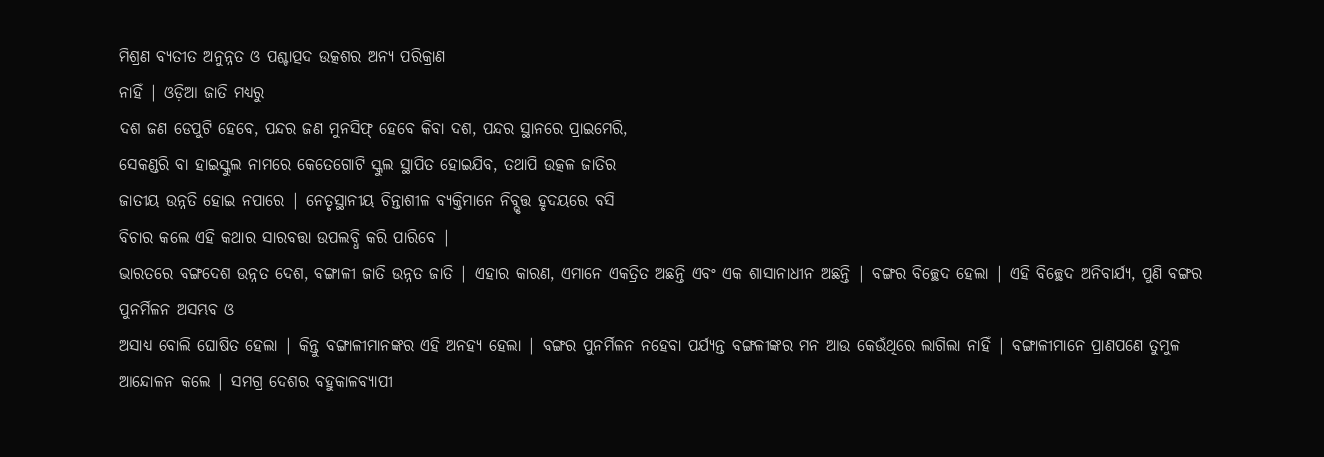ମିଶ୍ରଣ ବ୍ୟତୀତ ଅନୁନ୍ନତ ଓ ପଶ୍ଚାତ୍ପଦ ଉତ୍କଶର ଅନ୍ୟ ପରିକ୍ରାଣ
ନାହିଁ | ଓଡ଼ିଆ ଜାତି ମଧ୍ୟରୁ
ଦଶ ଜଣ ଡେପୁଟି ହେବେ, ପନ୍ଦର ଜଣ ମୁନସିଫ୍ ହେବେ କିବା ଦଶ, ପନ୍ଦର ସ୍ଥାନରେ ପ୍ରାଇମେରି,
ସେକଣ୍ଡରି ବା ହାଇସ୍କୁଲ ନାମରେ କେତେଗୋଟି ସ୍କୁଲ ସ୍ଥାପିତ ହୋଇଯିବ, ତଥାପି ଉତ୍କଳ ଜାତିର
ଜାତୀୟ ଉନ୍ନତି ହୋଇ ନପାରେ | ନେତୃସ୍ଥାନୀୟ ଚିନ୍ତାଶୀଳ ବ୍ୟକ୍ତିମାନେ ନିବ୍ଭୃତ୍ତ ହୃଦୟରେ ବସି
ବିଚାର କଲେ ଏହି କଥାର ସାରବତ୍ତା ଉପଲବ୍ଧି କରି ପାରିବେ |
ଭାରତରେ ବଙ୍ଗଦେଶ ଉନ୍ନତ ଦେଶ, ବଙ୍ଗାଳୀ ଜାତି ଉନ୍ନତ ଜାତି | ଏହାର କାରଣ, ଏମାନେ ଏକତ୍ରିତ ଅଛନ୍ତି ଏବଂ ଏକ ଶାସାନାଧୀନ ଅଛନ୍ତି | ବଙ୍ଗର ବିଚ୍ଛେଦ ହେଲା | ଏହି ବିଚ୍ଛେଦ ଅନିବାର୍ଯ୍ୟ, ପୁଣି ବଙ୍ଗର ପୁନର୍ମିଳନ ଅସମ୍ଭବ ଓ
ଅସାଧ୍ୟ ବୋଲି ଘୋଷିତ ହେଲା | କିନ୍ତୁ ବଙ୍ଗାଳୀମାନଙ୍କର ଏହି ଅନହ୍ୟ ହେଲା | ବଙ୍ଗର ପୁନର୍ମିଳନ ନହେବା ପର୍ଯ୍ୟନ୍ତ ବଙ୍ଗଳୀଙ୍କର ମନ ଆଉ କେଉଁଥିରେ ଲାଗିଲା ନାହିଁ | ବଙ୍ଗାଳୀମାନେ ପ୍ରାଣପଣେ ତୁମୁଳ
ଆନ୍ଦୋଳନ କଲେ | ସମଗ୍ର ଦେଶର ବହୁକାଳବ୍ୟାପୀ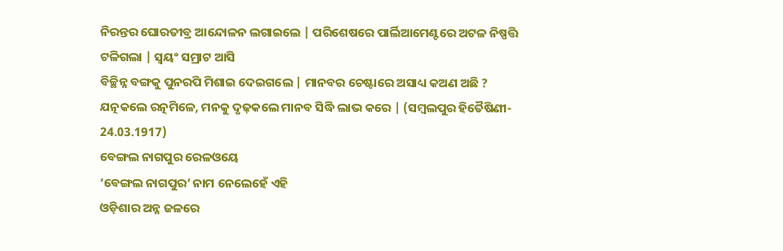ନିରନ୍ତର ଘୋରତୀବ୍ର ଆନ୍ଦୋଳନ ଲଗାଇଲେ | ପରିଶେଷରେ ପାର୍ଲିଆମେଣ୍ଟରେ ଅଟଳ ନିଷ୍ପତ୍ତି ଟଳିଗଲା | ସ୍ବୟଂ ସମ୍ରାଟ ଆସି
ବିଚ୍ଛିନ୍ନ ବଙ୍ଗକୁ ପୁନରପି ମିଶାଇ ଦେଇଗଲେ | ମାନବର ଚେଷ୍ଟାରେ ଅସାଧ୍ୟ କଅଣ ଅଛି ? ଯତ୍ନକଲେ ରତ୍ନମିଳେ, ମନକୁ ଦୃଢ଼କଲେ ମାନବ ସିଦ୍ଧି ଲାଭ କରେ | (ସମ୍ବଲପୁର ହିତୈଷିଣୀ- 24.03.1917)
ବେଙ୍ଗଲ ନାଗପୁର ରେଳଓୟେ
‘ବେଙ୍ଗଲ ନାଗପୁର’ ନାମ ନେଲେହେଁ ଏହି
ଓଡ଼ିଶାର ଅନ୍ନ ଜଳରେ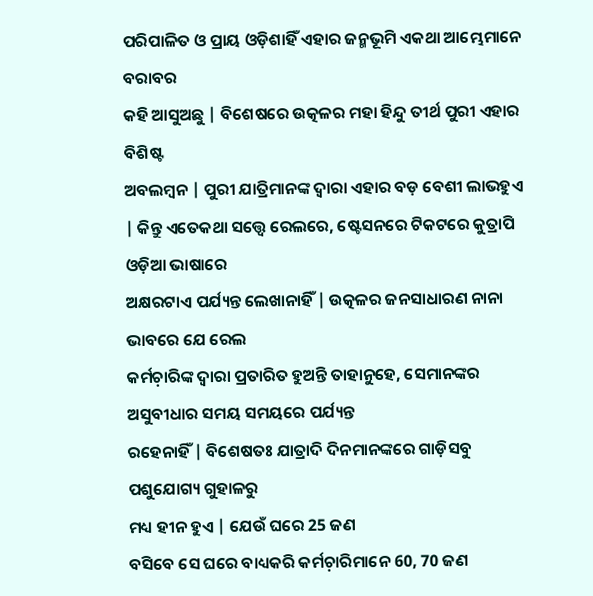ପରିପାଳିତ ଓ ପ୍ରାୟ ଓଡ଼ିଶାହିଁ ଏହାର ଜନ୍ମଭୂମି ଏକଥା ଆମ୍ଭେମାନେ ବରାବର
କହି ଆସୁଅଛୁ | ବିଶେଷରେ ଉତ୍କଳର ମହା ହିନ୍ଦୁ ତୀର୍ଥ ପୁରୀ ଏହାର ବିଶିଷ୍ଟ
ଅବଲମ୍ବନ | ପୁରୀ ଯାତ୍ରିମାନଙ୍କ ଦ୍ବାରା ଏହାର ବଡ଼ ବେଶୀ ଲାଭହୁଏ | କିନ୍ତୁ ଏତେକଥା ସତ୍ତ୍ବେ ରେଲରେ, ଷ୍ଟେସନରେ ଟିକଟରେ କୁତ୍ରାପି ଓଡ଼ିଆ ଭାଷାରେ
ଅକ୍ଷରଟାଏ ପର୍ଯ୍ୟନ୍ତ ଲେଖାନାହିଁ | ଉତ୍କଳର ଜନସାଧାରଣ ନାନା ଭାବରେ ଯେ ରେଲ
କର୍ମଚ଼ାରିଙ୍କ ଦ୍ବାରା ପ୍ରତାରିତ ହୁଅନ୍ତି ତାହାନୁହେ, ସେମାନଙ୍କର ଅସୁବୀଧାର ସମୟ ସମୟରେ ପର୍ଯ୍ୟନ୍ତ
ରହେନାହିଁ | ବିଶେଷତଃ ଯାତ୍ରାଦି ଦିନମାନଙ୍କରେ ଗାଡ଼ିସବୁ ପଶୁଯୋଗ୍ୟ ଗୁହାଳରୁ
ମଧ୍ୟ ହୀନ ହୁଏ | ଯେଉଁ ଘରେ 25 ଜଣ
ବସିବେ ସେ ଘରେ ବାଧ୍ୟକରି କର୍ମଚ଼ାରିମାନେ 60, 70 ଜଣ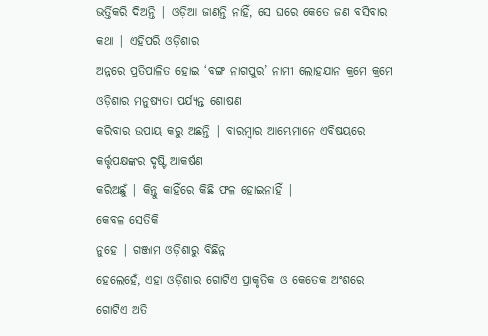ଭର୍ତ୍ତିକରି ଦିଅନ୍ତି | ଓଡ଼ିଆ ଜାଣନ୍ତି ନାହିଁ, ସେ ଘରେ କେତେ ଜଣ ବସିବାର କଥା | ଏହିପରି ଓଡ଼ିଶାର
ଅନ୍ନରେ ପ୍ରତିପାଳିତ ହୋଇ ‘ବଙ୍ଗ ନାଗପୁର’ ନାମୀ ଲୋହଯାନ କ୍ରମେ କ୍ରମେ ଓଡ଼ିଶାର ମନୁଷ୍ୟତା ପର୍ଯ୍ୟନ୍ତ ଶୋଷଣ
କରିବାର ଉପାୟ କରୁ ଅଛନ୍ତି | ବାରମ୍ବାର ଆମ୍ଭେମାନେ ଏବିଷୟରେ କର୍ତ୍ତୃପକ୍ଷଙ୍କର ଦୃଷ୍ଟି ଆକର୍ଷଣ
କରିଅଛୁଁ | କିନ୍ତୁ କାହିଁରେ କିଛି ଫଳ ହୋଇନାହିଁ |
କେବଳ ସେତିକି
ନୁହେ | ଗଞ୍ଜାମ ଓଡ଼ିଶାରୁ ବିଛିନ୍ନ
ହେଲେହେଁ, ଏହା ଓଡ଼ିଶାର ଗୋଟିଏ ପ୍ରାକୃତିକ ଓ କେତେକ ଅଂଶରେ ଗୋଟିଏ ଅତି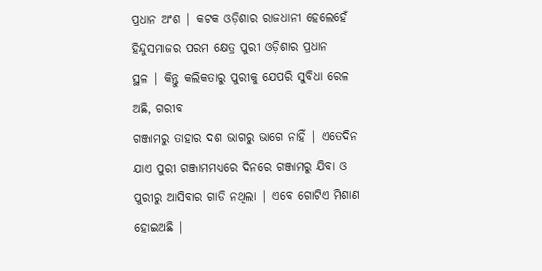ପ୍ରଧାନ ଅଂଶ | କଟକ ଓଡ଼ିଶାର ରାଜଧାନୀ ହେଲେହେଁ ହିନ୍ଦୁସମାଜର ପରମ କ୍ଷେତ୍ର ପୁରୀ ଓଡ଼ିଶାର ପ୍ରଧାନ
ସ୍ଥଳ | କିନ୍ତୁ କଲିକତାରୁ ପୁରୀକୁ ଯେପରି ସୁବିଧା ରେଳ ଅଛି, ଗରୀବ
ଗଞ୍ଜାମରୁ ତାହାର ଦଶ ଭାଗରୁ ଭାଗେ ନାହିଁ | ଏତେଦିନ ଯାଏ ପୁରୀ ଗଞ୍ଜାମମଧ୍ୟରେ ଦିନରେ ଗଞ୍ଜାମରୁ ଯିବା ଓ
ପୁରୀରୁ ଆସିବାର ଗାଡି ନଥିଲା | ଏବେ ଗୋଟିଏ ମିଶାଣ ହୋଇଅଛି |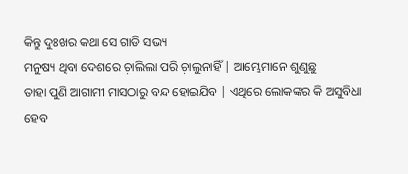କିନ୍ତୁ ଦୁଃଖର କଥା ସେ ଗାଡି ସଭ୍ୟ
ମନୁଷ୍ୟ ଥିବା ଦେଶରେ ଚ଼ାଲିଲା ପରି ଚ଼ାଲୁନାହିଁ | ଆମ୍ଭେମାନେ ଶୁଣୁଛୁ
ତାହା ପୁଣି ଆଗାମୀ ମାସଠାରୁ ବନ୍ଦ ହୋଇଯିବ | ଏଥିରେ ଲୋକଙ୍କର କି ଅସୁବିଧା ହେବ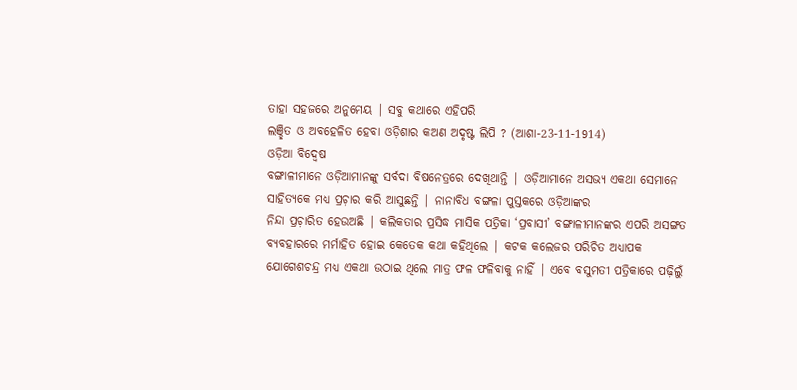ତାହା ସହଜରେ ଅନୁମେୟ | ସବୁ କଥାରେ ଏହିପରି
ଲଞ୍ଛିତ ଓ ଅବହେଳିତ ହେବା ଓଡ଼ିଶାର କଅଣ ଅଦୃଷ୍ଟ ଲିପି ? (ଆଶା-23-11-1914)
ଓଡ଼ିଆ ବିଦ୍ବେଷ
ବଙ୍ଗାଳୀମାନେ ଓଡ଼ିଆମାନଙ୍କୁ ସର୍ବଦା ବିଷନେତ୍ରରେ ଦେଖିଥାନ୍ତି | ଓଡ଼ିଆମାନେ ଅସଭ୍ୟ ଏକଥା ସେମାନେ ସାହିତ୍ୟକେ ମଧ୍ୟ ପ୍ରଚ଼ାର କରି ଆସୁଛନ୍ତି | ନାନାବିଧ ବଙ୍ଗଳା ପୁସ୍ତକରେ ଓଡ଼ିଆଙ୍କର
ନିନ୍ଦା ପ୍ରଚ଼ାରିତ ହେଉଅଛି | କଲିକତାର ପ୍ରସିଦ୍ଧ ମାସିକ ପତ୍ରିକା ‘ପ୍ରବାସୀ’ ବଙ୍ଗାଳୀମାନଙ୍କର ଏପରି ଅସଙ୍ଗତ
ବ୍ୟବହାରରେ ମର୍ମାହିତ ହୋଇ କେତେକ କଥା କହିଥିଲେ | କଟକ କଲେଜର ପରିଚିତ ଅଧ୍ୟାପକ
ଯୋଗେଶଚନ୍ଦ୍ର ମଧ୍ୟ ଏକଥା ଉଠାଇ ଥିଲେ ମାତ୍ର ଫଳ ଫଳିବାକୁ ନାହିଁ | ଏବେ ବସୁମତୀ ପତ୍ରିକାରେ ପଢ଼ିଲୁଁ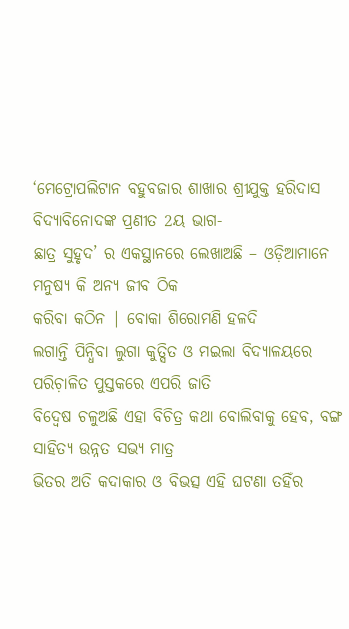‘ମେଟ୍ରୋପଲିଟାନ ବହୁବଜାର ଶାଖାର ଶ୍ରୀଯୁକ୍ତ ହରିଦାସ ବିଦ୍ୟାବିନୋଦଙ୍କ ପ୍ରଣୀତ 2ୟ ଭାଗ-
ଛାତ୍ର ସୁହୃଦ’ ର ଏକସ୍ଥାନରେ ଲେଖାଅଛି – ଓଡ଼ିଆମାନେ ମନୁଷ୍ୟ କି ଅନ୍ୟ ଜୀବ ଠିକ
କରିବା କଠିନ | ବୋକା ଶିରୋମଣି ହଳଦି
ଲଗାନ୍ତି ପିନ୍ଧିବା ଲୁଗା କୁତ୍ସିତ ଓ ମଇଲା ବିଦ୍ୟାଳୟରେ ପରିଚ଼ାଳିତ ପୁସ୍ତକରେ ଏପରି ଜାତି
ବିଦ୍ବେଷ ଚଳୁଅଛି ଏହା ବିଚିତ୍ର କଥା ବୋଲିବାକୁ ହେବ, ବଙ୍ଗ ସାହିତ୍ୟ ଉନ୍ନତ ସଭ୍ୟ ମାତ୍ର
ଭିତର ଅତି କଦାକାର ଓ ବିଭତ୍ସ ଏହି ଘଟଣା ତହିଁର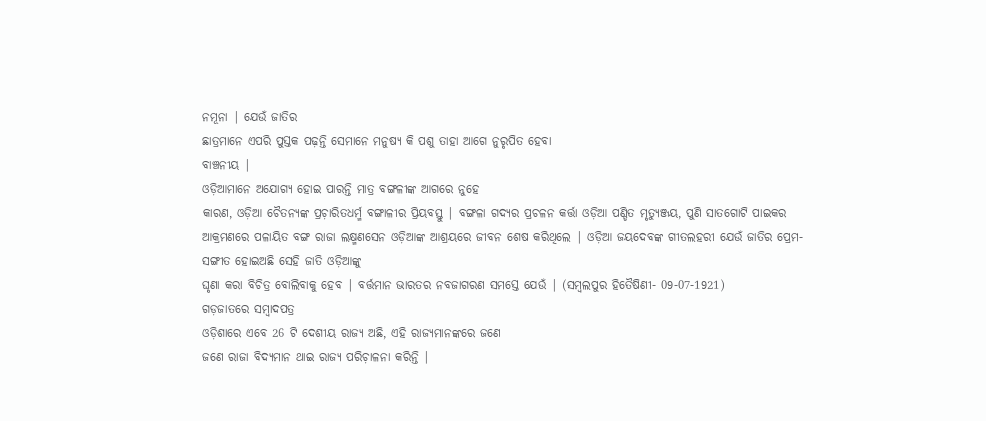ନମୂନା | ଯେଉଁ ଜାତିର
ଛାତ୍ରମାନେ ଏପରି ପୁସ୍ତକ ପଢ଼ନ୍ତି ସେମାନେ ମନୁଷ୍ୟ କି ପଶୁ ତାହା ଆଗେ ନୁରୃପିତ ହେବା
ବାଞ୍ଚନୀୟ |
ଓଡ଼ିଆମାନେ ଅଯୋଗ୍ୟ ହୋଇ ପାରନ୍ତି ମାତ୍ର ବଙ୍ଗଳୀଙ୍କ ଆଗରେ ନୁହେ
କାରଣ, ଓଡ଼ିଆ ଚୈତନ୍ୟଙ୍କ ପ୍ରଚ଼ାରିତଧର୍ମ୍ମ ବଙ୍ଗାଳୀର ପ୍ରିୟବସ୍ତୁ | ବଙ୍ଗଳା ଗଦ୍ୟର ପ୍ରଚଳନ କର୍ତ୍ତା ଓଡ଼ିଆ ପଣ୍ଡିତ ମୃତ୍ୟୁଞ୍ଜୟ, ପୁଣି ସାତଗୋଟି ପାଇକର
ଆକ୍ରମଣରେ ପଳାୟିତ ବଙ୍ଗ ରାଜା ଲକ୍ଷ୍ମଣସେନ ଓଡ଼ିଆଙ୍କ ଆଶ୍ରୟରେ ଜୀବନ ଶେଷ କରିଥିଲେ | ଓଡ଼ିଆ ଜୟଦେବଙ୍କ ଗୀତଲହରୀ ଯେଉଁ ଜାତିର ପ୍ରେମ-ସଙ୍ଗୀତ ହୋଇଅଛି ସେହି ଜାତି ଓଡ଼ିଆଙ୍କୁ
ଘୃଣା କରା ବିଚିତ୍ର ବୋଲିବାକୁ ହେବ | ବର୍ତ୍ତମାନ ଭାରତର ନବଜାଗରଣ ସମସ୍ତେ ଯେଉଁ | (ସମ୍ବଲପୁର ହିତୈଷିଣୀ- 09-07-1921)
ଗଡ଼ଜାତରେ ସମ୍ବାଦପତ୍ର
ଓଡ଼ିଶାରେ ଏବେ 26 ଟି ଦେଶୀୟ ରାଜ୍ୟ ଅଛି, ଏହି ରାଜ୍ୟମାନଙ୍କରେ ଜଣେ
ଜଣେ ରାଜା ବିଦ୍ୟମାନ ଥାଇ ରାଜ୍ୟ ପରିଚ଼ାଳନା କରିନ୍ତି |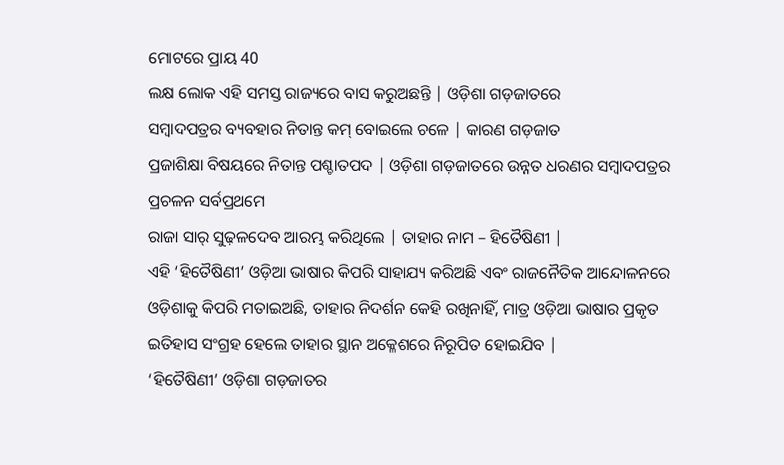ମୋଟରେ ପ୍ରାୟ 40
ଲକ୍ଷ ଲୋକ ଏହି ସମସ୍ତ ରାଜ୍ୟରେ ବାସ କରୁଅଛନ୍ତି | ଓଡ଼ିଶା ଗଡ଼ଜାତରେ
ସମ୍ବାଦପତ୍ରର ବ୍ୟବହାର ନିତାନ୍ତ କମ୍ ବୋଇଲେ ଚଳେ | କାରଣ ଗଡ଼ଜାତ
ପ୍ରଜାଶିକ୍ଷା ବିଷୟରେ ନିତାନ୍ତ ପଶ୍ଚାତପଦ | ଓଡ଼ିଶା ଗଡ଼ଜାତରେ ଉନ୍ନତ ଧରଣର ସମ୍ବାଦପତ୍ରର ପ୍ରଚଳନ ସର୍ବପ୍ରଥମେ
ରାଜା ସାର୍ ସୁଢ଼ଳଦେବ ଆରମ୍ଭ କରିଥିଲେ | ତାହାର ନାମ – ହିତୈଷିଣୀ |
ଏହି ‘ହିତୈଷିଣୀ’ ଓଡ଼ିଆ ଭାଷାର କିପରି ସାହାଯ୍ୟ କରିଅଛି ଏବଂ ରାଜନୈତିକ ଆନ୍ଦୋଳନରେ
ଓଡ଼ିଶାକୁ କିପରି ମତାଇଅଛି, ତାହାର ନିଦର୍ଶନ କେହି ରଖିନାହିଁ, ମାତ୍ର ଓଡ଼ିଆ ଭାଷାର ପ୍ରକୃତ
ଇତିହାସ ସଂଗ୍ରହ ହେଲେ ତାହାର ସ୍ଥାନ ଅକ୍ଳେଶରେ ନିରୂପିତ ହୋଇଯିବ |
‘ହିତୈଷିଣୀ’ ଓଡ଼ିଶା ଗଡ଼ଜାତର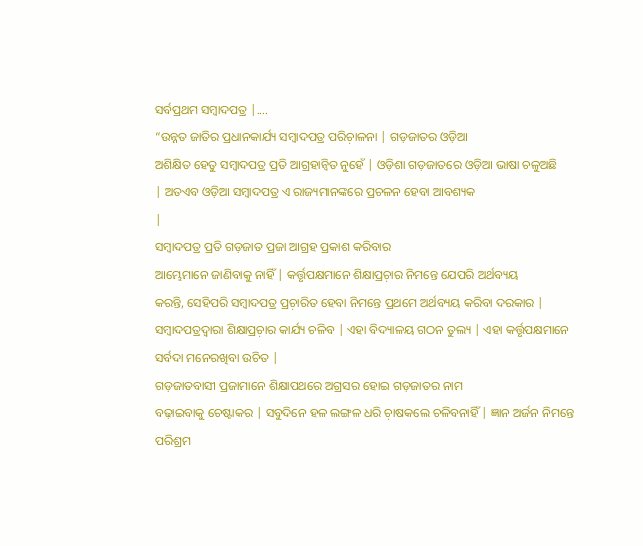ସର୍ବପ୍ରଥମ ସମ୍ବାଦପତ୍ର |....
“ଉନ୍ନତ ଜାତିର ପ୍ରଧାନକାର୍ଯ୍ୟ ସମ୍ବାଦପତ୍ର ପରିଚ଼ାଳନା | ଗଡ଼ଜାତର ଓଡ଼ିଆ
ଅଶିକ୍ଷିତ ହେତୁ ସମ୍ବାଦପତ୍ର ପ୍ରତି ଆଗ୍ରହାନ୍ବିତ ନୁହେଁ | ଓଡ଼ିଶା ଗଡ଼ଜାତରେ ଓଡ଼ିଆ ଭାଷା ଚଳୁଅଛି
| ଅତଏବ ଓଡ଼ିଆ ସମ୍ବାଦପତ୍ର ଏ ରାଜ୍ୟମାନଙ୍କରେ ପ୍ରଚଳନ ହେବା ଆବଶ୍ୟକ
|
ସମ୍ବାଦପତ୍ର ପ୍ରତି ଗଡ଼ଜାତ ପ୍ରଜା ଆଗ୍ରହ ପ୍ରକାଶ କରିବାର
ଆମ୍ଭେମାନେ ଜାଣିବାକୁ ନାହିଁ | କର୍ତ୍ତୃପକ୍ଷମାନେ ଶିକ୍ଷାପ୍ରଚ଼ାର ନିମନ୍ତେ ଯେପରି ଅର୍ଥବ୍ୟୟ
କରନ୍ତି, ସେହିପରି ସମ୍ବାଦପତ୍ର ପ୍ରଚ଼ାରିତ ହେବା ନିମନ୍ତେ ପ୍ରଥମେ ଅର୍ଥବ୍ୟୟ କରିବା ଦରକାର |
ସମ୍ବାଦପତ୍ରଦ୍ବାରା ଶିକ୍ଷାପ୍ରଚ଼ାର କାର୍ଯ୍ୟ ଚଳିବ | ଏହା ବିଦ୍ୟାଳୟ ଗଠନ ତୁଲ୍ୟ | ଏହା କର୍ତ୍ତୃପକ୍ଷମାନେ ସର୍ବଦା ମନେରଖିବା ଉଚିତ |
ଗଡ଼ଜାତବାସୀ ପ୍ରଜାମାନେ ଶିକ୍ଷାପଥରେ ଅଗ୍ରସର ହୋଇ ଗଡ଼ଜାତର ନାମ
ବଢ଼ାଇବାକୁ ଚେଷ୍ଟାକର | ସବୁଦିନେ ହଳ ଲଙ୍ଗଳ ଧରି ଚ଼ାଷକଲେ ଚଳିବନାହିଁ | ଜ୍ଞାନ ଅର୍ଜନ ନିମନ୍ତେ ପରିଶ୍ରମ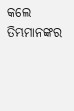କଲେ ତିମ୍ଭମାନଙ୍କର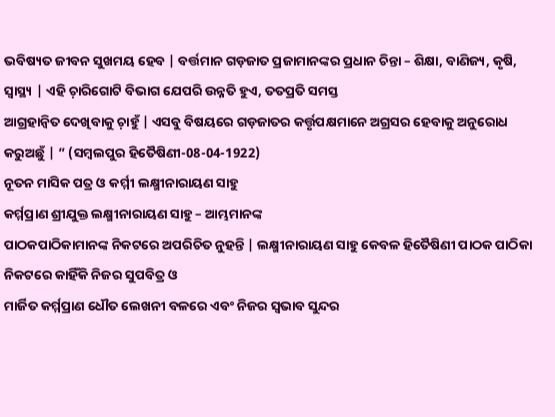ଭବିଷ୍ୟତ ଜୀବନ ସୁଖମୟ ହେବ | ବର୍ତ୍ତମାନ ଗଡ଼ଜାତ ପ୍ରଜାମାନଙ୍କର ପ୍ରଧାନ ଚିନ୍ତା – ଶିକ୍ଷା, ବାଣିଜ୍ୟ, କୃଷି,
ସ୍ବାସ୍ଥ୍ୟ | ଏହି ଚ଼ାରିଗୋଟି ବିଭାଗ ଯେପରି ଉନ୍ନତି ହୁଏ, ତତପ୍ରତି ସମସ୍ତ
ଆଗ୍ରହାନ୍ବିତ ଦେଖିବାକୁ ଚ଼ାହୁଁ | ଏସବୁ ବିଷୟରେ ଗଡ଼ଜାତର କର୍ତ୍ତୃପକ୍ଷମାନେ ଅଗ୍ରସର ହେବାକୁ ଅନୁରୋଧ
କରୁଅଛୁଁ | ” (ସମ୍ବଲପୁର ହିତୈଷିଣୀ-08-04-1922)
ନୂତନ ମାସିକ ପତ୍ର ଓ କର୍ମ୍ମୀ ଲକ୍ଷ୍ମୀନାରାୟଣ ସାହୁ
କର୍ମ୍ମପ୍ରାଣ ଶ୍ରୀଯୁକ୍ତ ଲକ୍ଷ୍ମୀନାରାୟଣ ସାହୁ – ଆମ୍ଭମାନଙ୍କ
ପାଠକପାଠିକାମାନଙ୍କ ନିକଟରେ ଅପରିଚିତ ନୁହନ୍ତି | ଲକ୍ଷ୍ମୀନାରାୟଣ ସାହୁ କେବଳ ହିତୈଷିଣୀ ପାଠକ ପାଠିକା ନିକଟରେ କାହିଁକି ନିଜର ସୁପବିତ୍ର ଓ
ମାର୍ଜିତ କର୍ମ୍ମପ୍ରାଣ ଧୌତ ଲେଖନୀ ବଳରେ ଏବଂ ନିଜର ସ୍ବଭାବ ସୁନ୍ଦର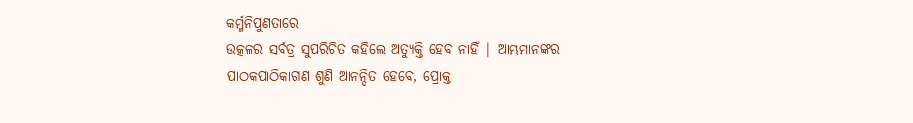କର୍ମ୍ମନିପୁଣତାରେ
ଉତ୍କଳର ସର୍ବତ୍ର ସୁପରିଚିତ କହିଲେ ଅତ୍ୟୁକ୍ତି ହେବ ନାହିଁ | ଆମ୍ଭମାନଙ୍କର
ପାଠକପାଠିକାଗଣ ଶୁଣି ଆନନ୍ଦିତ ହେବେ, ପ୍ରୋକ୍ତ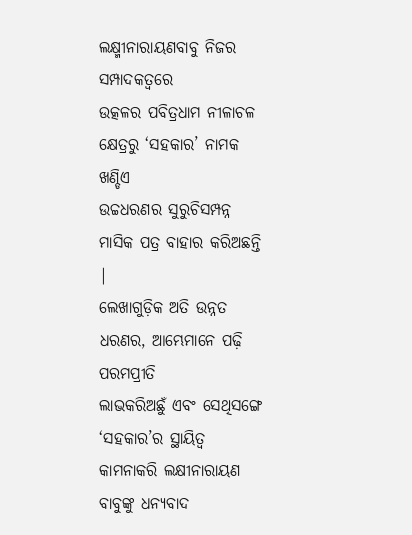ଲକ୍ଷ୍ମୀନାରାୟଣବାବୁ ନିଜର ସମ୍ପାଦକତ୍ବରେ
ଉତ୍କଳର ପବିତ୍ରଧାମ ନୀଳାଚଳ କ୍ଷେତ୍ରରୁ ‘ସହକାର’ ନାମକ ଖଣ୍ଡିଏ
ଉଚ୍ଚଧରଣର ସୁରୁଚିସମ୍ପନ୍ନ ମାସିକ ପତ୍ର ବାହାର କରିଅଛନ୍ତି |
ଲେଖାଗୁଡ଼ିକ ଅତି ଉନ୍ନତ ଧରଣର, ଆମ୍ଭେମାନେ ପଢ଼ି ପରମପ୍ରୀତି
ଲାଭକରିଅଛୁଁ ଏବଂ ସେଥିସଙ୍ଗେ ‘ସହକାର’ର ସ୍ଥାୟିତ୍ବ କାମନାକରି ଲକ୍ଷୀନାରାୟଣ ବାବୁଙ୍କୁ ଧନ୍ୟବାଦ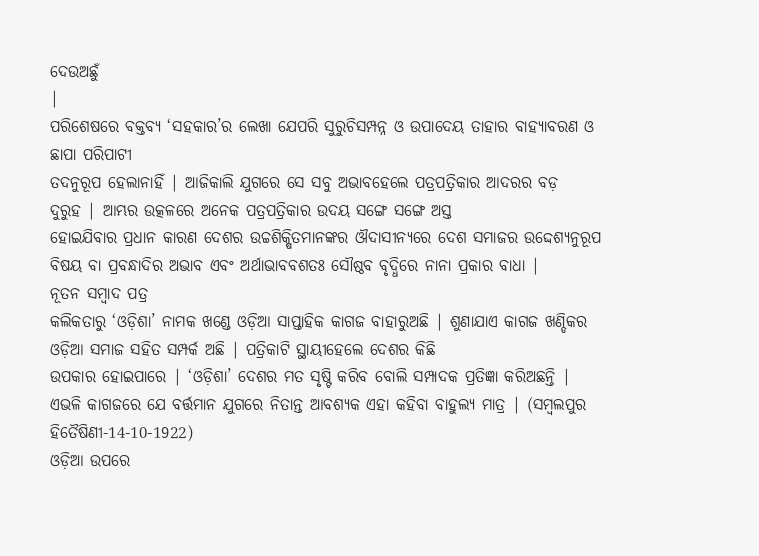ଦେଉଅଛୁଁ
|
ପରିଶେଷରେ ବକ୍ତବ୍ୟ ‘ସହକାର’ର ଲେଖା ଯେପରି ସୁରୁଚିସମ୍ପନ୍ନ ଓ ଉପାଦେୟ ତାହାର ବାହ୍ୟାବରଣ ଓ ଛାପା ପରିପାଟୀ
ତଦନୁରୂପ ହେଲାନାହିଁ | ଆଜିକାଲି ଯୁଗରେ ସେ ସବୁ ଅଭାବହେଲେ ପତ୍ରପତ୍ରିକାର ଆଦରର ବଡ଼
ଦୁରୁହ | ଆମ୍ଭର ଉତ୍କଳରେ ଅନେକ ପତ୍ରପତ୍ରିକାର ଉଦୟ ସଙ୍ଗେ ସଙ୍ଗେ ଅସ୍ତ
ହୋଇଯିବାର ପ୍ରଧାନ କାରଣ ଦେଶର ଉଚ୍ଚଶିକ୍ଷିତମାନଙ୍କର ଔଦାସୀନ୍ୟରେ ଦେଶ ସମାଜର ଉଦ୍ଦେଶ୍ୟନୁରୂପ
ବିଷୟ ବା ପ୍ରବନ୍ଧାଦିର ଅଭାବ ଏବଂ ଅର୍ଥାଭାବବଶତଃ ସୌଷ୍ଠବ ବୃଦ୍ଧିରେ ନାନା ପ୍ରକାର ବାଧା |
ନୂତନ ସମ୍ବାଦ ପତ୍ର
କଲିକତାରୁ ‘ଓଡ଼ିଶା’ ନାମକ ଖଣ୍ଡେ ଓଡ଼ିଆ ସାପ୍ତାହିକ କାଗଜ ବାହାରୁଅଛି | ଶୁଣାଯାଏ କାଗଜ ଖଣ୍ଡିକର ଓଡ଼ିଆ ସମାଜ ସହିତ ସମ୍ପର୍କ ଅଛି | ପତ୍ରିକାଟି ସ୍ଥାୟୀହେଲେ ଦେଶର କିଛି
ଉପକାର ହୋଇପାରେ | ‘ଓଡ଼ିଶା’ ଦେଶର ମତ ସୃଷ୍ଟି କରିବ ବୋଲି ସମ୍ପାଦକ ପ୍ରତିଜ୍ଞା କରିଅଛନ୍ତି | ଏଭଳି କାଗଜରେ ଯେ ବର୍ତ୍ତମାନ ଯୁଗରେ ନିତାନ୍ତ ଆବଶ୍ୟକ ଏହା କହିବା ବାହୁଲ୍ୟ ମାତ୍ର | (ସମ୍ବଲପୁର ହିତୈଷିଣୀ-14-10-1922)
ଓଡ଼ିଆ ଉପରେ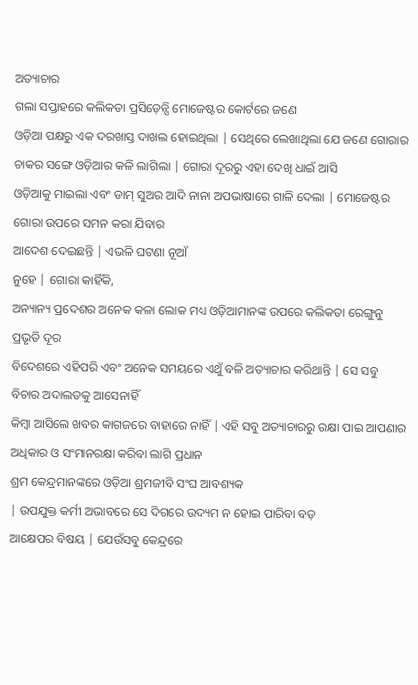ଅତ୍ୟାଚାର
ଗଲା ସପ୍ତାହରେ କଲିକତା ପ୍ରସିଡ଼େନ୍ସି ମୋଜେଷ୍ଟର କୋର୍ଟରେ ଜଣେ
ଓଡ଼ିଆ ପକ୍ଷରୁ ଏକ ଦରଖାସ୍ତ ଦାଖଲ ହୋଇଥିଲା | ସେଥିରେ ଲେଖାଥିଲା ଯେ ଜଣେ ଗୋରାର ଚାକର ସଙ୍ଗେ ଓଡ଼ିଆର କଳି ଲାଗିଲା | ଗୋରା ଦୂରରୁ ଏହା ଦେଖି ଧାଇଁ ଆସି
ଓଡ଼ିଆକୁ ମାଇଲା ଏବଂ ଡାମ୍ ସୁଅର ଆଦି ନାନା ଅପଭାଷାରେ ଗାଳି ଦେଲା | ମୋଜେଷ୍ଟର ଗୋରା ଉପରେ ସମନ କରା ଯିବାର
ଆଦେଶ ଦେଇଛନ୍ତି | ଏଭଳି ଘଟଣା ନୂଆଁ
ନୁହେ | ଗୋରା କାହିଁକି,
ଅନ୍ୟାନ୍ୟ ପ୍ରଦେଶର ଅନେକ କଳା ଲୋକ ମଧ୍ୟ ଓଡ଼ିଆମାନଙ୍କ ଉପରେ କଲିକତା ରେଙ୍ଗୁନୁ ପ୍ରଭୃତି ଦୂର
ବିଦେଶରେ ଏହିପରି ଏବଂ ଅନେକ ସମୟରେ ଏଥୁଁ ବଳି ଅତ୍ୟାଚାର କରିଥାନ୍ତି | ସେ ସବୁ ବିଚାର ଅଦାଲତକୁ ଆସେନାହିଁ
କିମ୍ବା ଆସିଲେ ଖବର କାଗଜରେ ବାହାରେ ନାହିଁ | ଏହି ସବୁ ଅତ୍ୟାଚାରରୁ ରକ୍ଷା ପାଇ ଆପଣାର ଅଧିକାର ଓ ସଂମାନରକ୍ଷା କରିବା ଲାଗି ପ୍ରଧାନ
ଶ୍ରମ କେନ୍ଦ୍ରମାନଙ୍କରେ ଓଡ଼ିଆ ଶ୍ରମଜୀବି ସଂଘ ଆବଶ୍ୟକ
| ଉପଯୁକ୍ତ କର୍ମୀ ଅଭାବରେ ସେ ଦିଗରେ ଉଦ୍ୟମ ନ ହୋଇ ପାରିବା ବଡ଼
ଆକ୍ଷେପର ବିଷୟ | ଯେଉଁସବୁ କେନ୍ଦ୍ରରେ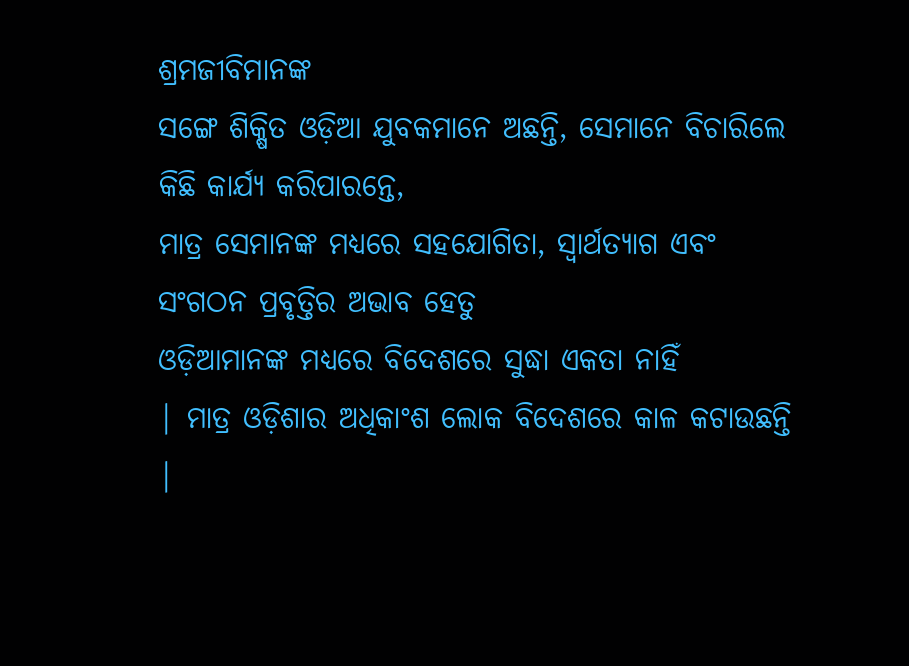ଶ୍ରମଜୀବିମାନଙ୍କ
ସଙ୍ଗେ ଶିକ୍ଷିତ ଓଡ଼ିଆ ଯୁବକମାନେ ଅଛନ୍ତି, ସେମାନେ ବିଚାରିଲେ କିଛି କାର୍ଯ୍ୟ କରିପାରନ୍ତେ,
ମାତ୍ର ସେମାନଙ୍କ ମଧ୍ୟରେ ସହଯୋଗିତା, ସ୍ବାର୍ଥତ୍ୟାଗ ଏବଂ ସଂଗଠନ ପ୍ରବୃତ୍ତିର ଅଭାବ ହେତୁ
ଓଡ଼ିଆମାନଙ୍କ ମଧ୍ୟରେ ବିଦେଶରେ ସୁଦ୍ଧା ଏକତା ନାହିଁ
| ମାତ୍ର ଓଡ଼ିଶାର ଅଧିକାଂଶ ଲୋକ ବିଦେଶରେ କାଳ କଟାଉଛନ୍ତି |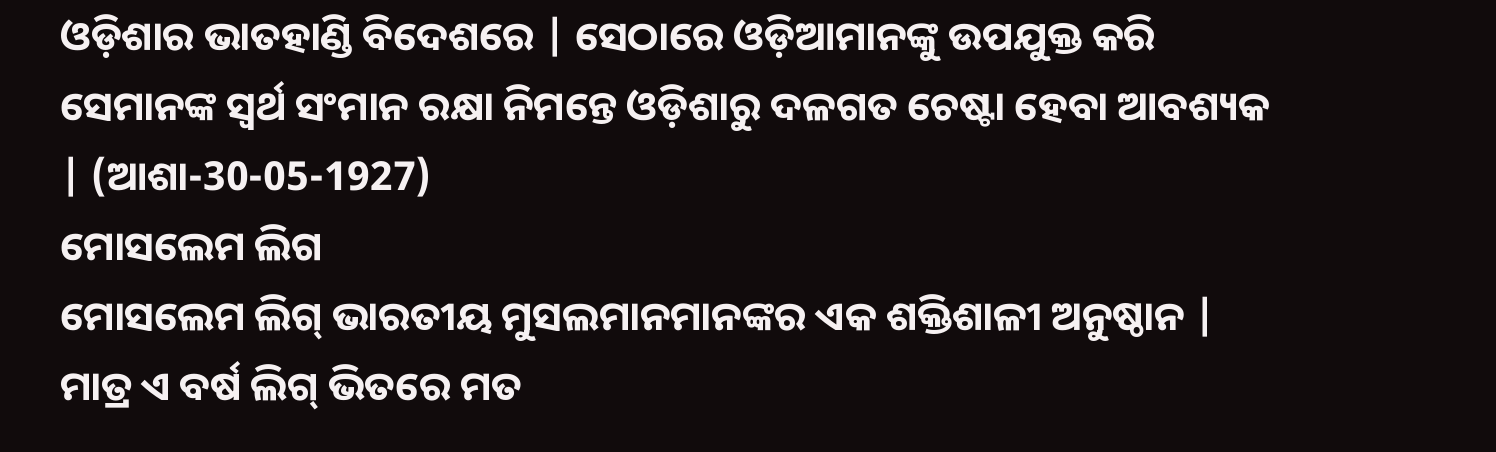ଓଡ଼ିଶାର ଭାତହାଣ୍ଡି ବିଦେଶରେ | ସେଠାରେ ଓଡ଼ିଆମାନଙ୍କୁ ଉପଯୁକ୍ତ କରି
ସେମାନଙ୍କ ସ୍ବର୍ଥ ସଂମାନ ରକ୍ଷା ନିମନ୍ତେ ଓଡ଼ିଶାରୁ ଦଳଗତ ଚେଷ୍ଟା ହେବା ଆବଶ୍ୟକ | (ଆଶା-30-05-1927)
ମୋସଲେମ ଲିଗ
ମୋସଲେମ ଲିଗ୍ ଭାରତୀୟ ମୁସଲମାନମାନଙ୍କର ଏକ ଶକ୍ତିଶାଳୀ ଅନୁଷ୍ଠାନ | ମାତ୍ର ଏ ବର୍ଷ ଲିଗ୍ ଭିତରେ ମତ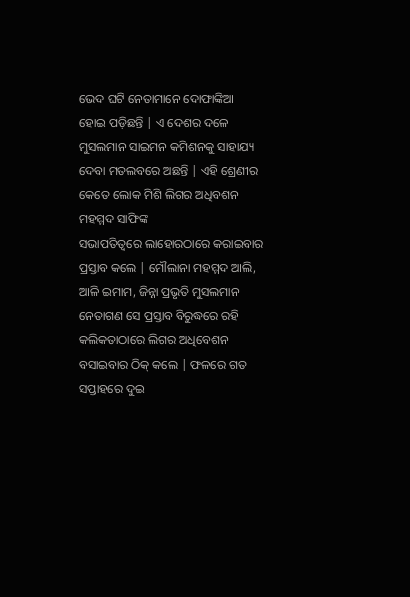ଭେଦ ଘଟି ନେତାମାନେ ଦୋଫାଙ୍କିଆ
ହୋଇ ପଡ଼ିଛନ୍ତି | ଏ ଦେଶର ଦଳେ
ମୁସଲମାନ ସାଇମନ କମିଶନକୁ ସାହାଯ୍ୟ ଦେବା ମତଲବରେ ଅଛନ୍ତି | ଏହି ଶ୍ରେଣୀର କେତେ ଲୋକ ମିଶି ଲିଗର ଅଧିବଶନ ମହମ୍ମଦ ସାଫିଙ୍କ
ସଭାପତିତ୍ବରେ ଲାହୋରଠାରେ କରାଇବାର ପ୍ରସ୍ତାବ କଲେ | ମୌଲାନା ମହମ୍ମଦ ଆଲି, ଆଳି ଇମାମ, ଜିନ୍ନା ପ୍ରଭୃତି ମୁସଲମାନ
ନେତାଗଣ ସେ ପ୍ରସ୍ତାବ ବିରୁଦ୍ଧରେ ରହି କଲିକତାଠାରେ ଲିଗର ଅଧିବେଶନ ବସାଇବାର ଠିକ୍ କଲେ | ଫଳରେ ଗତ ସପ୍ତାହରେ ଦୁଇ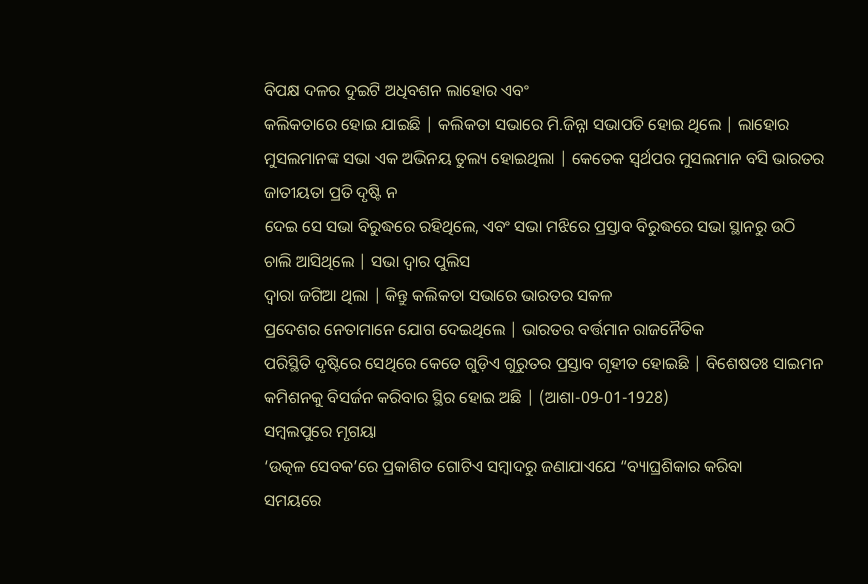ବିପକ୍ଷ ଦଳର ଦୁଇଟି ଅଧିବଶନ ଲାହୋର ଏବଂ
କଲିକତାରେ ହୋଇ ଯାଇଛି | କଲିକତା ସଭାରେ ମି.ଜିନ୍ନା ସଭାପତି ହୋଇ ଥିଲେ | ଲାହୋର ମୁସଲମାନଙ୍କ ସଭା ଏକ ଅଭିନୟ ତୁଲ୍ୟ ହୋଇଥିଲା | କେତେକ ସ୍ବର୍ଥପର ମୁସଲମାନ ବସି ଭାରତର ଜାତୀୟତା ପ୍ରତି ଦୃଷ୍ଟି ନ
ଦେଇ ସେ ସଭା ବିରୁଦ୍ଧରେ ରହିଥିଲେ, ଏବଂ ସଭା ମଝିରେ ପ୍ରସ୍ତାବ ବିରୁଦ୍ଧରେ ସଭା ସ୍ଥାନରୁ ଉଠି
ଚାଲି ଆସିଥିଲେ | ସଭା ଦ୍ବାର ପୁଲିସ
ଦ୍ବାରା ଜଗିଆ ଥିଲା | କିନ୍ତୁ କଲିକତା ସଭାରେ ଭାରତର ସକଳ
ପ୍ରଦେଶର ନେତାମାନେ ଯୋଗ ଦେଇଥିଲେ | ଭାରତର ବର୍ତ୍ତମାନ ରାଜନୈତିକ
ପରିସ୍ଥିତି ଦୃଷ୍ଟିରେ ସେଥିରେ କେତେ ଗୁଡ଼ିଏ ଗୁରୁତର ପ୍ରସ୍ତାବ ଗୃହୀତ ହୋଇଛି | ବିଶେଷତଃ ସାଇମନ କମିଶନକୁ ବିସର୍ଜନ କରିବାର ସ୍ଥିର ହୋଇ ଅଛି | (ଆଶା-09-01-1928)
ସମ୍ବଲପୁରେ ମୃଗୟା
‘ଉତ୍କଳ ସେବକ’ରେ ପ୍ରକାଶିତ ଗୋଟିଏ ସମ୍ବାଦରୁ ଜଣାଯାଏଯେ “ବ୍ୟାଘ୍ରଶିକାର କରିବା
ସମୟରେ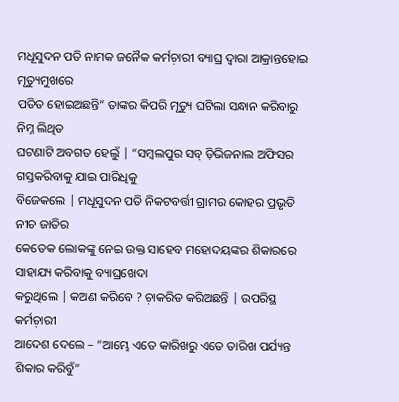ମଧୂସୁଦନ ପତି ନାମକ ଜନୈକ କର୍ମଚ଼ାରୀ ବ୍ୟାଘ୍ର ଦ୍ବାରା ଆକ୍ରାନ୍ତହୋଇ ମୃତ୍ୟୁମୁଖରେ
ପତିତ ହୋଇଅଛନ୍ତି” ତାଙ୍କର କିପରି ମୃତ୍ୟୁ ଘଟିଲା ସନ୍ଧାନ କରିବାରୁ ନିମ୍ନ ଲିଥିତ
ଘଟଣାଟି ଅବଗତ ହେଲୁଁ | “ସମ୍ବଲପୁର ସବ୍ ଡ଼ିଭିଜନାଲ ଅଫିସର ଗସ୍ତକରିବାକୁ ଯାଇ ପାରିଧିକୁ
ବିଜେକଲେ | ମଧୂସୁଦନ ପତି ନିକଟବର୍ତ୍ତୀ ଗ୍ରାମର କୋହର ପ୍ରଭୃତି ନୀଚ ଜାତିର
କେତେକ ଲୋକଙ୍କୁ ନେଇ ଉକ୍ତ ସାହେବ ମହୋଦୟଙ୍କର ଶିକାରରେ ସାହାଯ୍ୟ କରିବାକୁ ବ୍ୟାଘ୍ରଖେଦା
କରୁଥିଲେ | କଅଣ କରିବେ ? ଚ଼ାକରିତ କରିଅଛନ୍ତି | ଉପରିସ୍ଥ କର୍ମଚ଼ାରୀ
ଆଦେଶ ଦେଲେ – “ଆମ୍ଭେ ଏତେ କାରିଖରୁ ଏତେ ତାରିଖ ପର୍ଯ୍ୟନ୍ତ ଶିକାର କରିବୁଁ”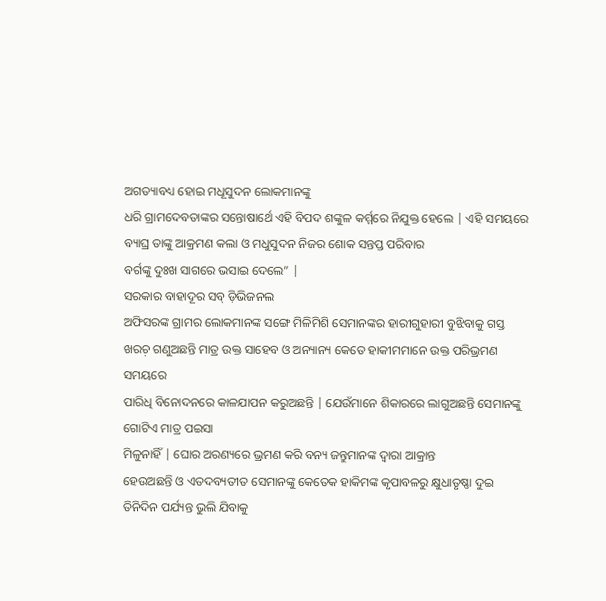ଅଗତ୍ୟାବଧ୍ୟ ହୋଇ ମଧୂସୁଦନ ଲୋକମାନଙ୍କୁ
ଧରି ଗ୍ରାମଦେବତାଙ୍କର ସନ୍ତୋଷାର୍ଥେ ଏହି ବିପଦ ଶଙ୍କୁଳ କର୍ମ୍ମରେ ନିଯୁକ୍ତ ହେଲେ | ଏହି ସମୟରେ ବ୍ୟାଘ୍ର ତାଙ୍କୁ ଆକ୍ରମଣ କଲା ଓ ମଧୁସୁଦନ ନିଜର ଶୋକ ସନ୍ତପ୍ତ ପରିବାର
ବର୍ଗଙ୍କୁ ଦୁଃଖ ସାଗରେ ଭସାଇ ଦେଲେ” |
ସରକାର ବାହାଦୂର ସବ୍ ଡ଼ିଭିଜନଲ
ଅଫିସରଙ୍କ ଗ୍ରାମର ଲୋକମାନଙ୍କ ସଙ୍ଗେ ମିଳିମିଶି ସେମାନଙ୍କର ହାରୀଗୁହାରୀ ବୁଝିବାକୁ ଗସ୍ତ
ଖରଚ଼ ଗଣୁଅଛନ୍ତି ମାତ୍ର ଉକ୍ତ ସାହେବ ଓ ଅନ୍ୟାନ୍ୟ କେତେ ହାକୀମମାନେ ଉକ୍ତ ପରିଭ୍ରମଣ ସମୟରେ
ପାରିଧି ବିନୋଦନରେ କାଳଯାପନ କରୁଅଛନ୍ତି | ଯେଉଁମାନେ ଶିକାରରେ ଲାଗୁଅଛନ୍ତି ସେମାନଙ୍କୁ ଗୋଟିଏ ମାତ୍ର ପଇସା
ମିଳୁନାହିଁ | ଘୋର ଅରଣ୍ୟରେ ଭ୍ରମଣ କରି ବନ୍ୟ ଜନ୍ତୁମାନଙ୍କ ଦ୍ବାରା ଆକ୍ରାନ୍ତ
ହେଉଅଛନ୍ତି ଓ ଏତଦବ୍ୟତୀତ ସେମାନଙ୍କୁ କେତେକ ହାକିମଙ୍କ କୃପାବଳରୁ କ୍ଷୁଧାତୃଷ୍ଣା ଦୁଇ
ତିନିଦିନ ପର୍ଯ୍ୟନ୍ତ ଭୁଲି ଯିବାକୁ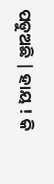ପଡୁଅଛି | ହାୟ ! କି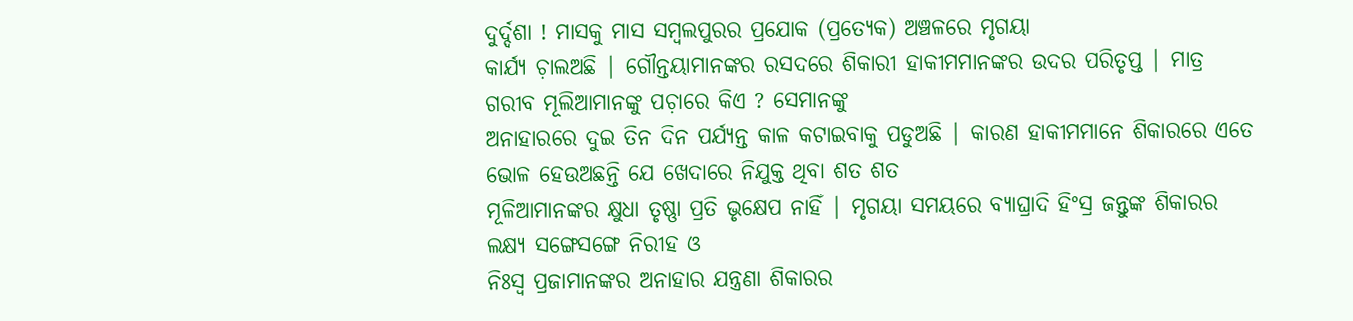ଦୁର୍ଦ୍ଦଶା ! ମାସକୁ ମାସ ସମ୍ବଲପୁରର ପ୍ରଯୋକ (ପ୍ରତ୍ୟେକ) ଅଞ୍ଚଳରେ ମୃଗୟା
କାର୍ଯ୍ୟ ଚ଼ାଲଅଛି | ଗୌନ୍ତୟାମାନଙ୍କର ରସଦରେ ଶିକାରୀ ହାକୀମମାନଙ୍କର ଉଦର ପରିତୃପ୍ତ | ମାତ୍ର ଗରୀବ ମୂଲିଆମାନଙ୍କୁ ପଚ଼ାରେ କିଏ ? ସେମାନଙ୍କୁ
ଅନାହାରରେ ଦୁଇ ତିନ ଦିନ ପର୍ଯ୍ୟନ୍ତ କାଳ କଟାଇବାକୁ ପଡୁଅଛି | କାରଣ ହାକୀମମାନେ ଶିକାରରେ ଏତେ ଭୋଳ ହେଉଅଛନ୍ତି ଯେ ଖେଦାରେ ନିଯୁକ୍ତ ଥିବା ଶତ ଶତ
ମୂଳିଆମାନଙ୍କର କ୍ଷୁଧା ତୃଷ୍ଣା ପ୍ରତି ଭୃକ୍ଷେପ ନାହିଁ | ମୃଗୟା ସମୟରେ ବ୍ୟାଘ୍ରାଦି ହିଂସ୍ର ଜନ୍ତୁଙ୍କ ଶିକାରର ଲକ୍ଷ୍ୟ ସଙ୍ଗେସଙ୍ଗେ ନିରୀହ ଓ
ନିଃସ୍ବ ପ୍ରଜାମାନଙ୍କର ଅନାହାର ଯନ୍ତ୍ରଣା ଶିକାରର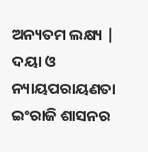ଅନ୍ୟତମ ଲକ୍ଷ୍ୟ | ଦୟା ଓ ନ୍ୟାୟପରାୟଣତା ଇଂରାଜି ଶାସନର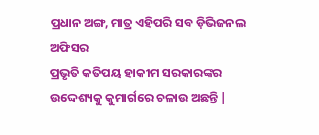ପ୍ରଧାନ ଅଙ୍ଗ, ମାତ୍ର ଏହିପରି ସବ ଡ଼ିଭିଜନଲ ଅଫିସର
ପ୍ରଭୃତି କତିପୟ ହାକୀମ ସରକାରଙ୍କର ଉଦ୍ଦେଶ୍ୟକୁ କୁମାର୍ଗରେ ଚଳାଉ ଅଛନ୍ତି |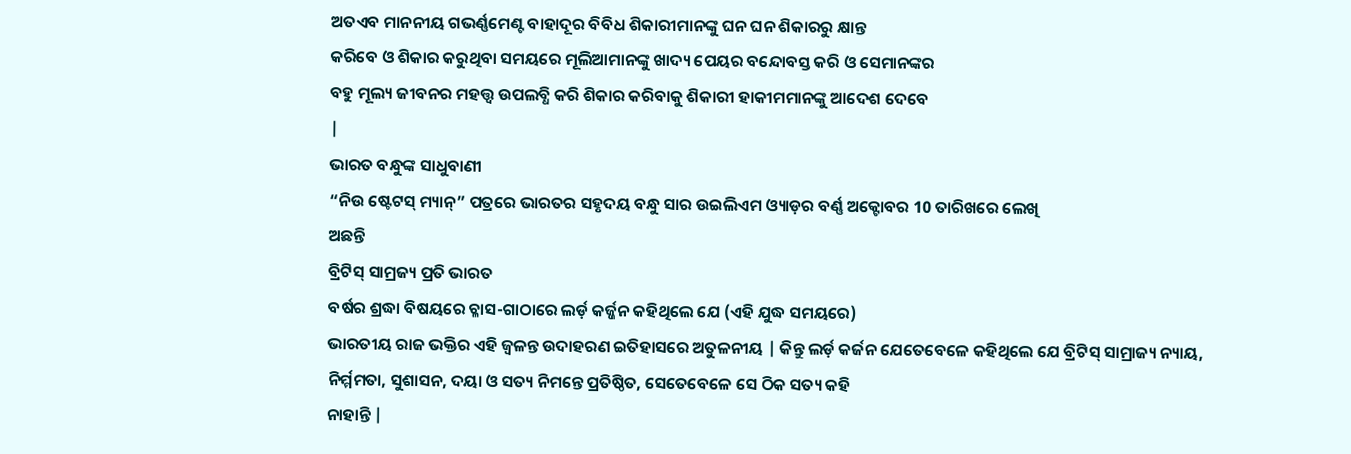ଅତଏବ ମାନନୀୟ ଗଭର୍ଣ୍ଣମେଣ୍ଟ ବାହାଦୂର ବିବିଧ ଶିକାରୀମାନଙ୍କୁ ଘନ ଘନ ଶିକାରରୁ କ୍ଷାନ୍ତ
କରିବେ ଓ ଶିକାର କରୁଥିବା ସମୟରେ ମୂଲିଆମାନଙ୍କୁ ଖାଦ୍ୟ ପେୟର ବନ୍ଦୋବସ୍ତ କରି ଓ ସେମାନଙ୍କର
ବହୁ ମୂଲ୍ୟ ଜୀବନର ମହତ୍ତ୍ବ ଉପଲବ୍ଧି କରି ଶିକାର କରିବାକୁ ଶିକାରୀ ହାକୀମମାନଙ୍କୁ ଆଦେଶ ଦେବେ
|
ଭାରତ ବନ୍ଧୁଙ୍କ ସାଧୁବାଣୀ
“ନିଉ ଷ୍ଟେଟସ୍ ମ୍ୟାନ୍” ପତ୍ରରେ ଭାରତର ସହୃଦୟ ବନ୍ଧୁ ସାର ଉଇଲିଏମ ଓ୍ୟାଡ଼ର ବର୍ଣ୍ଣ ଅକ୍ଟୋବର 10 ତାରିଖରେ ଲେଖି
ଅଛନ୍ତି
ବ୍ରିଟିସ୍ ସାମ୍ରଜ୍ୟ ପ୍ରତି ଭାରତ
ବର୍ଷର ଶ୍ରଦ୍ଧା ବିଷୟରେ ଚ୍ଳାସ-ଗାଠାରେ ଲର୍ଡ଼ କର୍ଜ୍ଜନ କହିଥିଲେ ଯେ (ଏହି ଯୁଦ୍ଧ ସମୟରେ)
ଭାରତୀୟ ରାଜ ଭକ୍ତିର ଏହି ଜ୍ବଳନ୍ତ ଉଦାହରଣ ଇତିହାସରେ ଅତୁଳନୀୟ | କିନ୍ତୁ ଲର୍ଡ଼ କର୍ଜନ ଯେତେବେଳେ କହିଥିଲେ ଯେ ବ୍ରିଟିସ୍ ସାମ୍ରାଜ୍ୟ ନ୍ୟାୟ,
ନିର୍ମ୍ମମତା, ସୁଶାସନ, ଦୟା ଓ ସତ୍ୟ ନିମନ୍ତେ ପ୍ରତିଷ୍ଠିତ, ସେତେବେଳେ ସେ ଠିକ ସତ୍ୟ କହି
ନାହାନ୍ତି |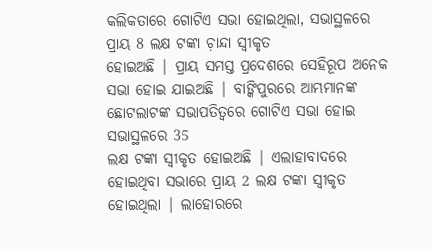କଲିକତାରେ ଗୋଟିଏ ସଭା ହୋଇଥିଲା, ସଭାସ୍ଥଳରେ ପ୍ରାୟ 8 ଲକ୍ଷ ଟଙ୍କା ଚ଼ାନ୍ଦା ସ୍ବୀକୃତ
ହୋଇଅଛି | ପ୍ରାୟ ସମସ୍ତ ପ୍ରଦେଶରେ ସେହିରୂପ ଅନେକ ସଭା ହୋଇ ଯାଇଅଛି | ବାଙ୍କିପୁରରେ ଆମ୍ଭମାନଙ୍କ ଛୋଟଲାଟଙ୍କ ସଭାପତିତ୍ବରେ ଗୋଟିଏ ସଭା ହୋଇ ସଭାସ୍ଥଳରେ 35
ଲକ୍ଷ ଟଙ୍କା ସ୍ବୀକୃତ ହୋଇଅଛି | ଏଲାହାବାଦରେ ହୋଇଥିବା ସଭାରେ ପ୍ରାୟ 2 ଲକ୍ଷ ଟଙ୍କା ସ୍ବୀକୃତ
ହୋଇଥିଲା | ଲାହୋରରେ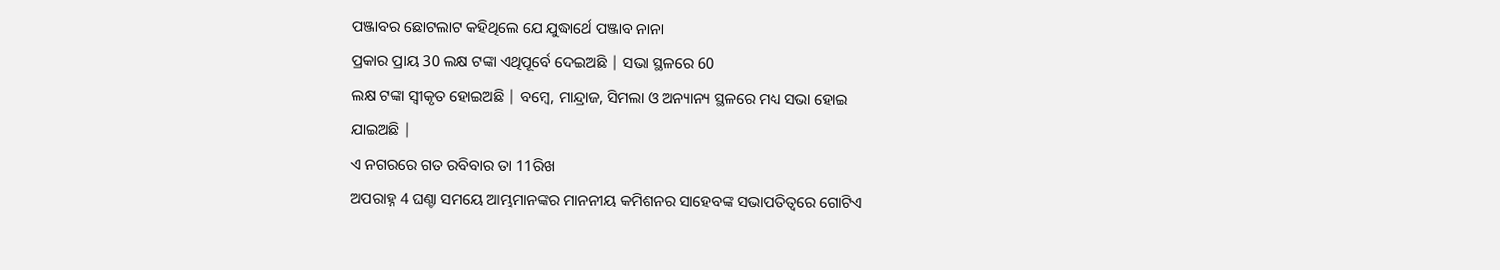ପଞ୍ଜାବର ଛୋଟଲାଟ କହିଥିଲେ ଯେ ଯୁଦ୍ଧାର୍ଥେ ପଞ୍ଜାବ ନାନା
ପ୍ରକାର ପ୍ରାୟ 30 ଲକ୍ଷ ଟଙ୍କା ଏଥିପୂର୍ବେ ଦେଇଅଛି | ସଭା ସ୍ଥଳରେ 60
ଲକ୍ଷ ଟଙ୍କା ସ୍ବୀକୃତ ହୋଇଅଛି | ବମ୍ବେ, ମାନ୍ଦ୍ରାଜ, ସିମଲା ଓ ଅନ୍ୟାନ୍ୟ ସ୍ଥଳରେ ମଧ୍ୟ ସଭା ହୋଇ
ଯାଇଅଛି |
ଏ ନଗରରେ ଗତ ରବିବାର ତା 11ରିଖ
ଅପରାହ୍ନ 4 ଘଣ୍ଚା ସମୟେ ଆମ୍ଭମାନଙ୍କର ମାନନୀୟ କମିଶନର ସାହେବଙ୍କ ସଭାପତିତ୍ବରେ ଗୋଟିଏ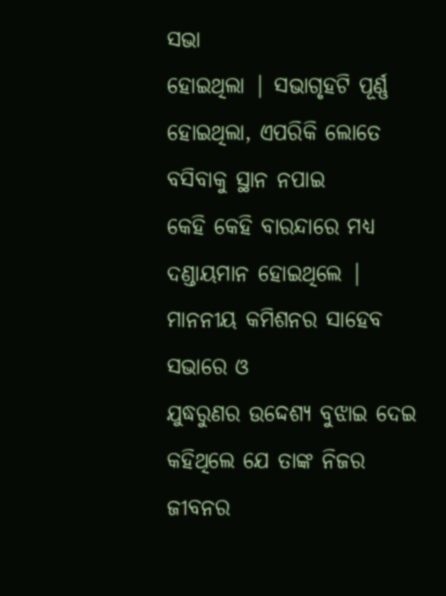ସଭା
ହୋଇଥିଲା | ସଭାଗୃହଟି ପୂର୍ଣ୍ଣ ହୋଇଥିଲା, ଏପରିକି ଲୋତେ ବସିବାକୁ ସ୍ଥାନ ନପାଇ
କେହି କେହି ବାରନ୍ଦାରେ ମଧ୍ୟ ଦଣ୍ଡାୟମାନ ହୋଇଥିଲେ | ମାନନୀୟ କମିଶନର ସାହେବ ସଭାରେ ଓ
ଯୁଦ୍ଧରୁଣର ଉଦ୍ଦେଶ୍ୟ ବୁଝାଇ ଦେଇ କହିଥିଲେ ଯେ ତାଙ୍କ ନିଜର ଜୀବନର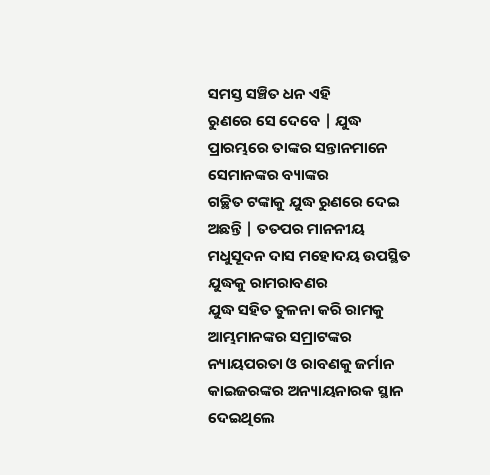ସମସ୍ତ ସଞ୍ଚିତ ଧନ ଏହି
ରୁଣରେ ସେ ଦେବେ | ଯୁଦ୍ଧ ପ୍ରାରମ୍ଭରେ ତାଙ୍କର ସନ୍ତାନମାନେ ସେମାନଙ୍କର ବ୍ୟାଙ୍କର
ଗଚ୍ଛିତ ଟଙ୍କାକୁ ଯୁଦ୍ଧ ରୁଣରେ ଦେଇ ଅଛନ୍ତି | ତତପର ମାନନୀୟ ମଧୁସୂଦନ ଦାସ ମହୋଦୟ ଉପସ୍ଥିତ ଯୁଦ୍ଧକୁ ରାମରାବଣର
ଯୁଦ୍ଧ ସହିତ ତୁଳନା କରି ରାମକୁ ଆମ୍ଭମାନଙ୍କର ସମ୍ରାଟଙ୍କର ନ୍ୟାୟପରତା ଓ ରାବଣକୁ ଜର୍ମାନ
କାଇଜରଙ୍କର ଅନ୍ୟାୟନାରକ ସ୍ଥାନ ଦେଇଥିଲେ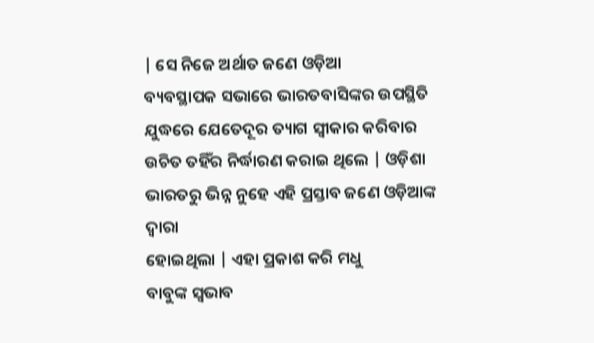| ସେ ନିଜେ ଅର୍ଥାତ ଜଣେ ଓଡ଼ିଆ
ବ୍ୟବସ୍ଥାପକ ସଭାରେ ଭାରତବାସିଙ୍କର ଉପସ୍ଥିତି ଯୁଦ୍ଧରେ ଯେତେଦୂର ତ୍ୟାଗ ସ୍ବୀକାର କରିବାର
ଉଚିତ ତହିଁର ନିର୍ଦ୍ଧାରଣ କରାଇ ଥିଲେ | ଓଡ଼ିଶା ଭାରତରୁ ଭିନ୍ନ ନୁହେ ଏହି ପ୍ରସ୍ତାବ ଜଣେ ଓଡ଼ିଆଙ୍କ ଦ୍ବାରା
ହୋଇଥିଲା | ଏହା ପ୍ରକାଶ କରି ମଧୁ
ବାବୁଙ୍କ ସ୍ବଭାବ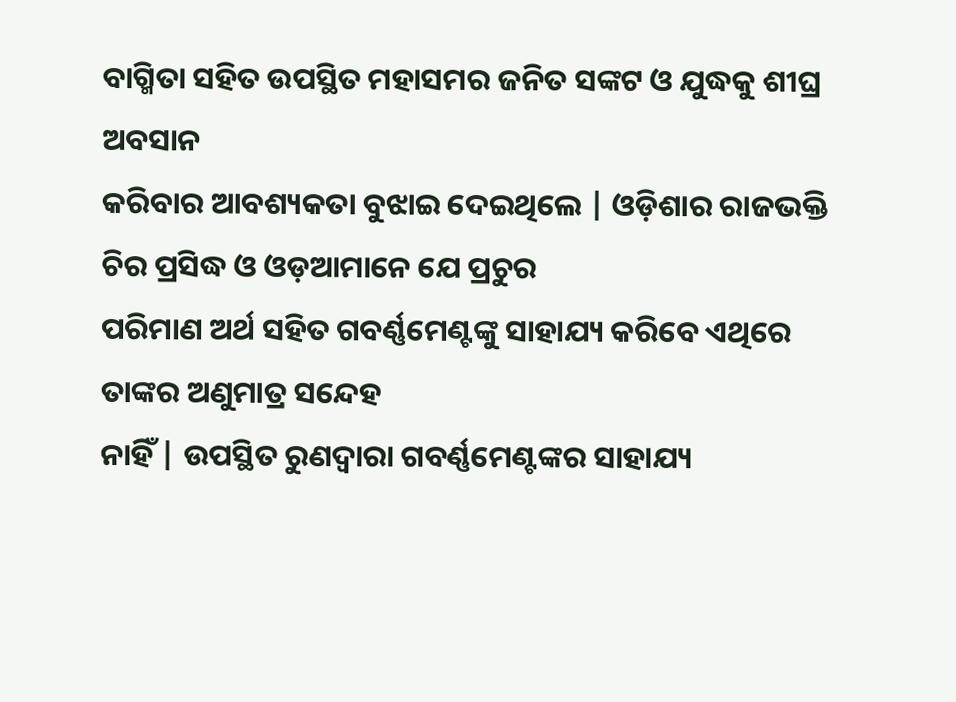ବାଗ୍ମିତା ସହିତ ଉପସ୍ଥିତ ମହାସମର ଜନିତ ସଙ୍କଟ ଓ ଯୁଦ୍ଧକୁ ଶୀଘ୍ର ଅବସାନ
କରିବାର ଆବଶ୍ୟକତା ବୁଝାଇ ଦେଇଥିଲେ | ଓଡ଼ିଶାର ରାଜଭକ୍ତି ଚିର ପ୍ରସିଦ୍ଧ ଓ ଓଡ଼ଆମାନେ ଯେ ପ୍ରଚୁର
ପରିମାଣ ଅର୍ଥ ସହିତ ଗବର୍ଣ୍ଣମେଣ୍ଟଙ୍କୁ ସାହାଯ୍ୟ କରିବେ ଏଥିରେ ତାଙ୍କର ଅଣୁମାତ୍ର ସନ୍ଦେହ
ନାହିଁ | ଉପସ୍ଥିତ ରୁଣଦ୍ବାରା ଗବର୍ଣ୍ଣମେଣ୍ଟଙ୍କର ସାହାଯ୍ୟ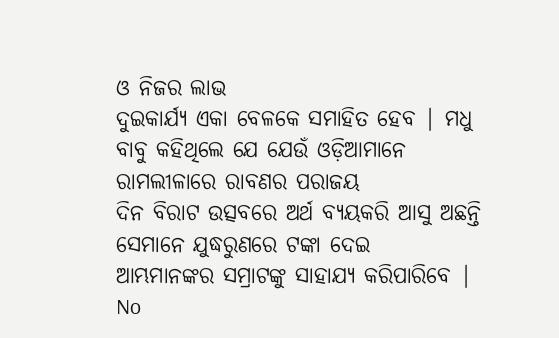ଓ ନିଜର ଲାଭ
ଦୁଇକାର୍ଯ୍ୟ ଏକା ବେଳକେ ସମାହିତ ହେବ | ମଧୁ ବାବୁ କହିଥିଲେ ଯେ ଯେଉଁ ଓଡ଼ିଆମାନେ ରାମଲୀଳାରେ ରାବଣର ପରାଜୟ
ଦିନ ବିରାଟ ଉତ୍ସବରେ ଅର୍ଥ ବ୍ୟୟକରି ଆସୁ ଅଛନ୍ତି ସେମାନେ ଯୁଦ୍ଧରୁଣରେ ଟଙ୍କା ଦେଇ
ଆମ୍ଭମାନଙ୍କର ସମ୍ରାଟଙ୍କୁ ସାହାଯ୍ୟ କରିପାରିବେ |
No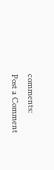comments:
Post a Comment